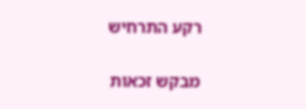רקע התרחיש

מבקש זכאות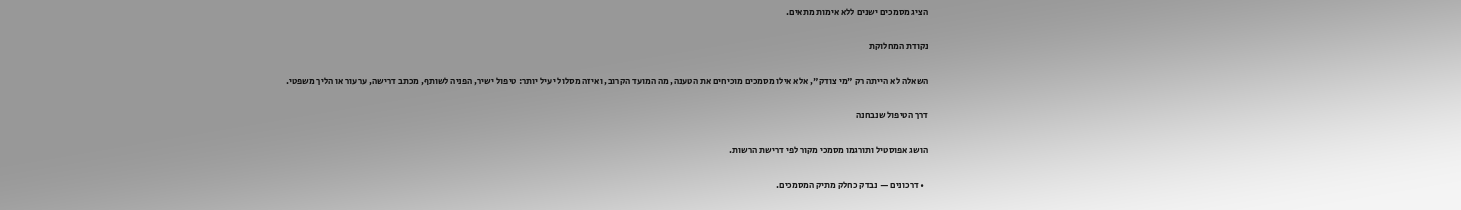הציג מסמכים ישנים ללא אימות מתאים.

נקודת המחלוקת

השאלה לא הייתה רק "מי צודק", אלא אילו מסמכים מוכיחים את הטענה, מה המועד הקרוב, ואיזה מסלול יעיל יותר: טיפול ישיר, הפניה לשותף, מכתב דרישה, ערעור או הליך משפטי.

דרך הטיפול שנבחנה

הושג אפוסטיל ותורגמו מסמכי מקור לפי דרישת הרשות.

  • דרכונים — נבדק כחלק מתיק המסמכים.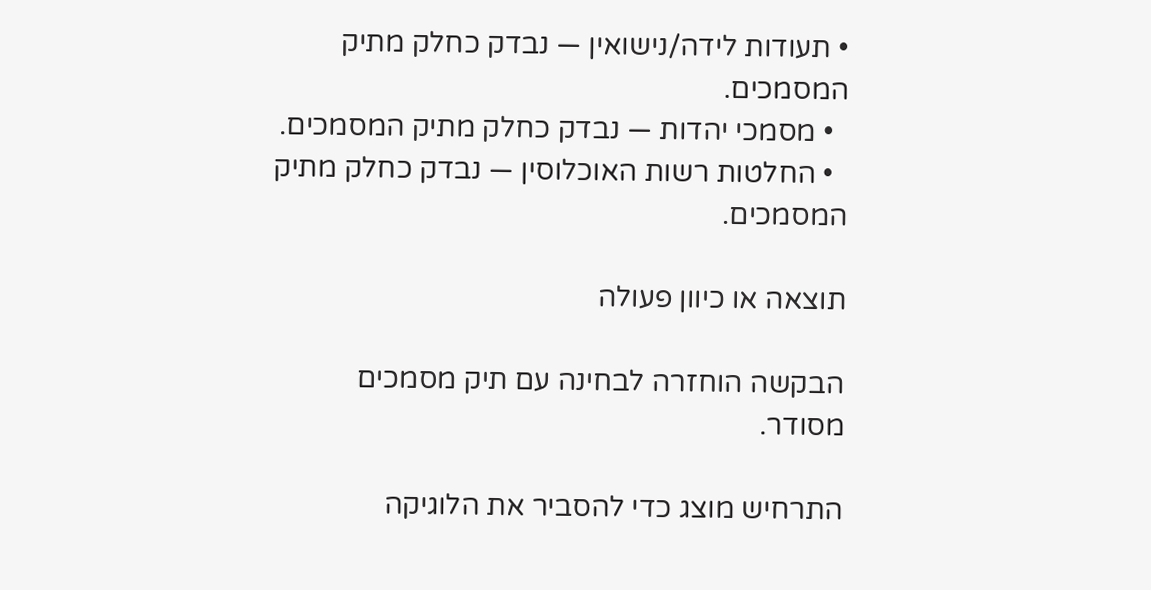• תעודות לידה/נישואין — נבדק כחלק מתיק המסמכים.
  • מסמכי יהדות — נבדק כחלק מתיק המסמכים.
  • החלטות רשות האוכלוסין — נבדק כחלק מתיק המסמכים.

תוצאה או כיוון פעולה

הבקשה הוחזרה לבחינה עם תיק מסמכים מסודר.

התרחיש מוצג כדי להסביר את הלוגיקה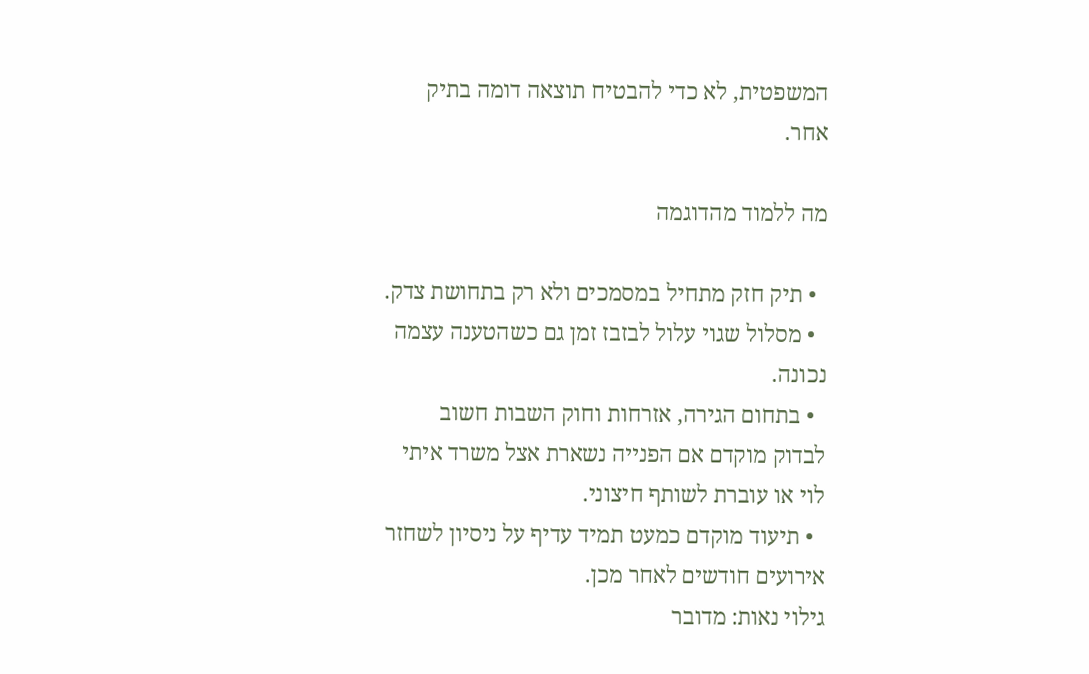המשפטית, לא כדי להבטיח תוצאה דומה בתיק אחר.

מה ללמוד מהדוגמה

  • תיק חזק מתחיל במסמכים ולא רק בתחושת צדק.
  • מסלול שגוי עלול לבזבז זמן גם כשהטענה עצמה נכונה.
  • בתחום הגירה, אזרחות וחוק השבות חשוב לבדוק מוקדם אם הפנייה נשארת אצל משרד איתי לוי או עוברת לשותף חיצוני.
  • תיעוד מוקדם כמעט תמיד עדיף על ניסיון לשחזר אירועים חודשים לאחר מכן.
גילוי נאות: מדובר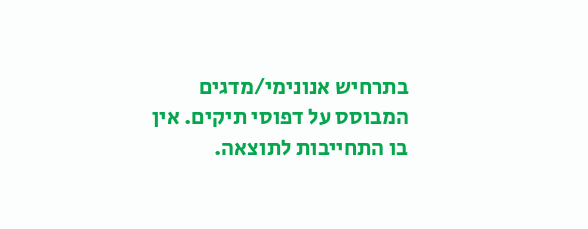בתרחיש אנונימי/מדגים המבוסס על דפוסי תיקים. אין בו התחייבות לתוצאה.